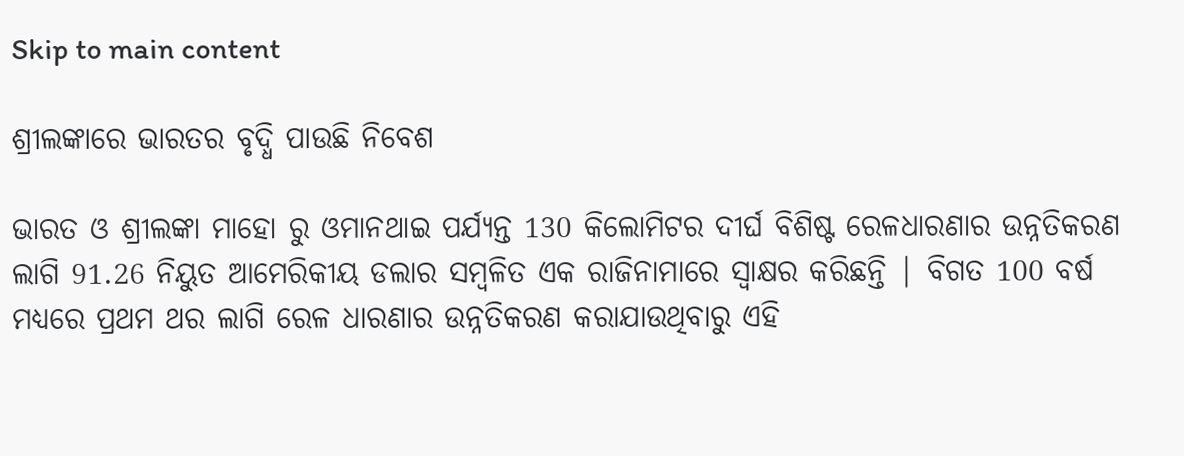Skip to main content

ଶ୍ରୀଲଙ୍କାରେ ଭାରତର ବୃଦ୍ଧି ପାଉଛି ନିବେଶ

ଭାରତ ଓ ଶ୍ରୀଲଙ୍କା ମାହୋ ରୁ ଓମାନଥାଇ ପର୍ଯ୍ୟନ୍ତ 130 କିଲୋମିଟର ଦୀର୍ଘ ବିଶିଷ୍ଟ ରେଳଧାରଣାର ଉନ୍ନତିକରଣ ଲାଗି 91.26 ନିୟୁତ ଆମେରିକୀୟ ଡଲାର ସମ୍ବଳିତ ଏକ ରାଜିନାମାରେ ସ୍ଵାକ୍ଷର କରିଛନ୍ତି | ବିଗତ 100 ବର୍ଷ ମଧ୍ୟରେ ପ୍ରଥମ ଥର ଲାଗି ରେଳ ଧାରଣାର ଉନ୍ନତିକରଣ କରାଯାଉଥିବାରୁ ଏହି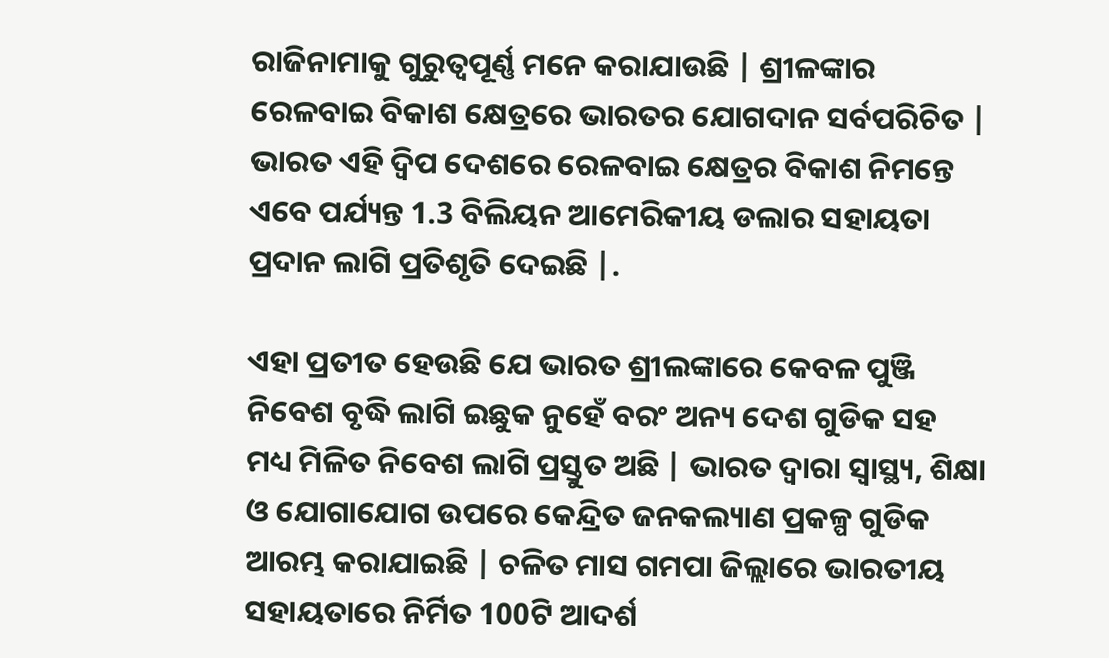ରାଜିନାମାକୁ ଗୁରୁତ୍ୱପୂର୍ଣ୍ଣ ମନେ କରାଯାଉଛି | ଶ୍ରୀଳଙ୍କାର ରେଳବାଇ ବିକାଶ କ୍ଷେତ୍ରରେ ଭାରତର ଯୋଗଦାନ ସର୍ବପରିଚିତ | ଭାରତ ଏହି ଦ୍ଵିପ ଦେଶରେ ରେଳବାଇ କ୍ଷେତ୍ରର ବିକାଶ ନିମନ୍ତେ ଏବେ ପର୍ଯ୍ୟନ୍ତ 1.3 ବିଲିୟନ ଆମେରିକୀୟ ଡଲାର ସହାୟତା ପ୍ରଦାନ ଲାଗି ପ୍ରତିଶୃତି ଦେଇଛି |.

ଏହା ପ୍ରତୀତ ହେଉଛି ଯେ ଭାରତ ଶ୍ରୀଲଙ୍କାରେ କେବଳ ପୁଞ୍ଜି ନିବେଶ ବୃଦ୍ଧି ଲାଗି ଇଛୁକ ନୁହେଁ ବରଂ ଅନ୍ୟ ଦେଶ ଗୁଡିକ ସହ ମଧ୍ୟ ମିଳିତ ନିବେଶ ଲାଗି ପ୍ରସ୍ତୁତ ଅଛି | ଭାରତ ଦ୍ଵାରା ସ୍ୱାସ୍ଥ୍ୟ, ଶିକ୍ଷା ଓ ଯୋଗାଯୋଗ ଉପରେ କେନ୍ଦ୍ରିତ ଜନକଲ୍ୟାଣ ପ୍ରକଳ୍ପ ଗୁଡିକ ଆରମ୍ଭ କରାଯାଇଛି | ଚଳିତ ମାସ ଗମପା ଜିଲ୍ଲାରେ ଭାରତୀୟ ସହାୟତାରେ ନିର୍ମିତ 100ଟି ଆଦର୍ଶ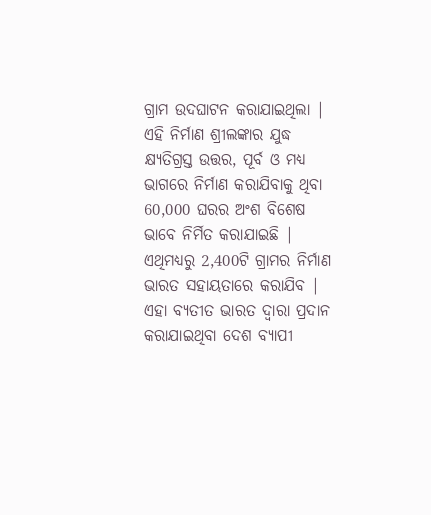ଗ୍ରାମ ଉଦଘାଟନ କରାଯାଇଥିଲା | ଏହି ନିର୍ମାଣ ଶ୍ରୀଲଙ୍କାର ଯୁଦ୍ଧ କ୍ଷ୍ୟତିଗ୍ରସ୍ତ ଉତ୍ତର, ପୂର୍ବ ଓ ମଧ୍ୟ ଭାଗରେ ନିର୍ମାଣ କରାଯିବାକୁ ଥିବା 60,000 ଘରର ଅଂଶ ବିଶେଷ ଭାବେ ନିର୍ମିତ କରାଯାଇଛି | ଏଥିମଧ୍ୟରୁ 2,400ଟି ଗ୍ରାମର ନିର୍ମାଣ ଭାରତ ସହାୟତାରେ କରାଯିବ | ଏହା ବ୍ଯତୀତ ଭାରତ ଦ୍ଵାରା ପ୍ରଦାନ କରାଯାଇଥିବା ଦେଶ ବ୍ୟାପୀ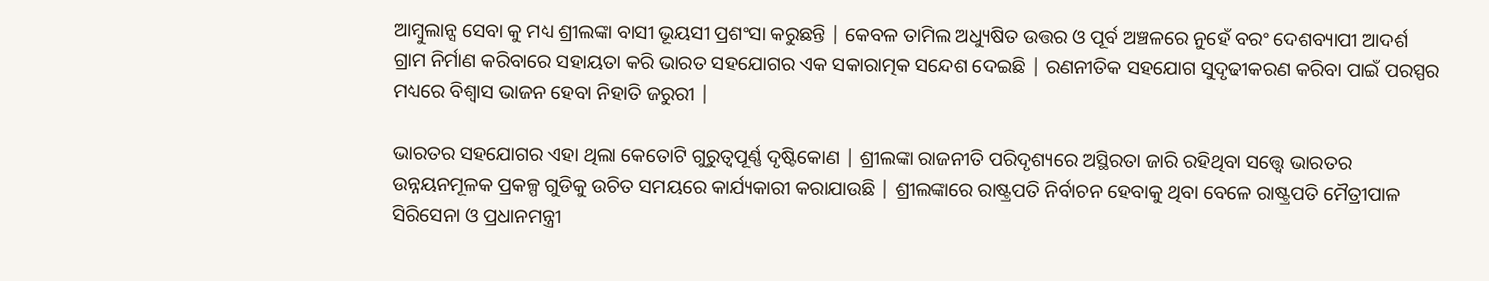ଆମ୍ବୁଲାନ୍ସ ସେବା କୁ ମଧ୍ୟ ଶ୍ରୀଲଙ୍କା ବାସୀ ଭୂୟସୀ ପ୍ରଶଂସା କରୁଛନ୍ତି | କେବଳ ତାମିଲ ଅଧ୍ୟୁଷିତ ଉତ୍ତର ଓ ପୂର୍ବ ଅଞ୍ଚଳରେ ନୁହେଁ ବରଂ ଦେଶବ୍ୟାପୀ ଆଦର୍ଶ ଗ୍ରାମ ନିର୍ମାଣ କରିବାରେ ସହାୟତା କରି ଭାରତ ସହଯୋଗର ଏକ ସକାରାତ୍ମକ ସନ୍ଦେଶ ଦେଇଛି | ରଣନୀତିକ ସହଯୋଗ ସୁଦୃଢୀକରଣ କରିବା ପାଇଁ ପରସ୍ପର ମଧ୍ୟରେ ବିଶ୍ଵାସ ଭାଜନ ହେବା ନିହାତି ଜରୁରୀ |

ଭାରତର ସହଯୋଗର ଏହା ଥିଲା କେତୋଟି ଗୁରୁତ୍ୱପୂର୍ଣ୍ଣ ଦୃଷ୍ଟିକୋଣ | ଶ୍ରୀଲଙ୍କା ରାଜନୀତି ପରିଦୃଶ୍ୟରେ ଅସ୍ଥିରତା ଜାରି ରହିଥିବା ସତ୍ତ୍ୱେ ଭାରତର ଉନ୍ନୟନମୂଳକ ପ୍ରକଳ୍ପ ଗୁଡିକୁ ଉଚିତ ସମୟରେ କାର୍ଯ୍ୟକାରୀ କରାଯାଉଛି | ଶ୍ରୀଲଙ୍କାରେ ରାଷ୍ଟ୍ରପତି ନିର୍ବାଚନ ହେବାକୁ ଥିବା ବେଳେ ରାଷ୍ଟ୍ରପତି ମୈତ୍ରୀପାଳ ସିରିସେନା ଓ ପ୍ରଧାନମନ୍ତ୍ରୀ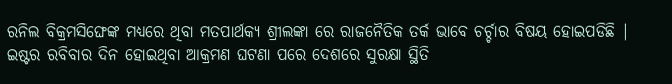ରନିଲ ବିକ୍ରମସିଙ୍ଘେଙ୍କ ମଧ୍ୟରେ ଥିବା ମତପାର୍ଥକ୍ୟ ଶ୍ରୀଲଙ୍କା ରେ ରାଜନୈତିକ ତର୍କ ଭାବେ ଚର୍ଚ୍ଚାର ବିଷୟ ହୋଇପଡିଛି | ଇଷ୍ଟର ରବିବାର ଦିନ ହୋଇଥିବା ଆକ୍ରମଣ ଘଟଣା ପରେ ଦେଶରେ ସୁରକ୍ଷା ସ୍ଥିତି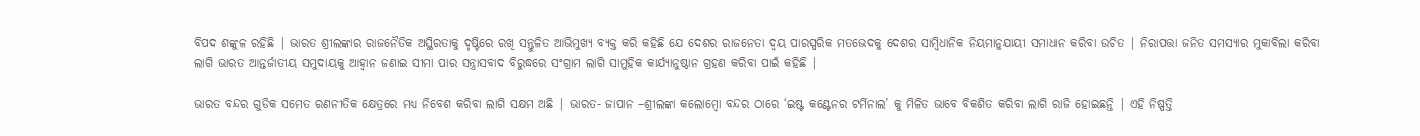ବିପଦ ଶଙ୍କୁଳ ରହିଛି | ଭାରତ ଶ୍ରୀଲଙ୍କାର ରାଜନୈତିକ ଅସ୍ଥିରତାକୁ ଦୃଷ୍ଟିରେ ରଖି ସନ୍ତୁଳିତ ଆଭିମୁଖ୍ଯ ବ୍ୟକ୍ତ କରି କହିଛି ଯେ ଦେଶର ରାଜନେତା ଦ୍ୱୟ ପାରସ୍ପରିକ ମତଭେଦକୁ ଦେଶର ସାମ୍ବିଧାନିକ ନିୟମାନୁଯାୟୀ ସମାଧାନ କରିବା ଉଚିତ | ନିରାପତ୍ତା ଜନିତ ସମସ୍ୟାର ମୁକାବିଲା କରିବା ଲାଗି ଭାରତ ଆନ୍ତର୍ଜାତୀୟ ସମୁଦାୟକୁ ଆହ୍ଵାନ ଜଣାଇ ସୀମା ପାର ସନ୍ତ୍ରାସବାଦ ବିରୁଦ୍ଧରେ ସଂଗ୍ରାମ ଲାଗି ସାମୁହିକ କାର୍ଯ୍ୟାନୁଷ୍ଠାନ ଗ୍ରହଣ କରିବା ପାଇଁ କହିଛି |

ଭାରତ ବନ୍ଦର ଗୁଡିକ ସମେତ ରଣନୀତିକ କ୍ଷେତ୍ରରେ ମଧ୍ୟ ନିବେଶ କରିବା ଲାଗି ସକ୍ଷମ ଅଛି | ଭାରତ- ଜାପାନ –ଶ୍ରୀଲଙ୍କା କଲୋମ୍ବୋ ବନ୍ଦର ଠାରେ ‘ଇଷ୍ଟ କଣ୍ଟେନର ଟର୍ମିନାଲ’ କୁ ମିଳିତ ଭାବେ ବିକଶିତ କରିବା ଲାଗି ରାଜି ହୋଇଛନ୍ତି | ଏହି ନିଷ୍ପତ୍ତି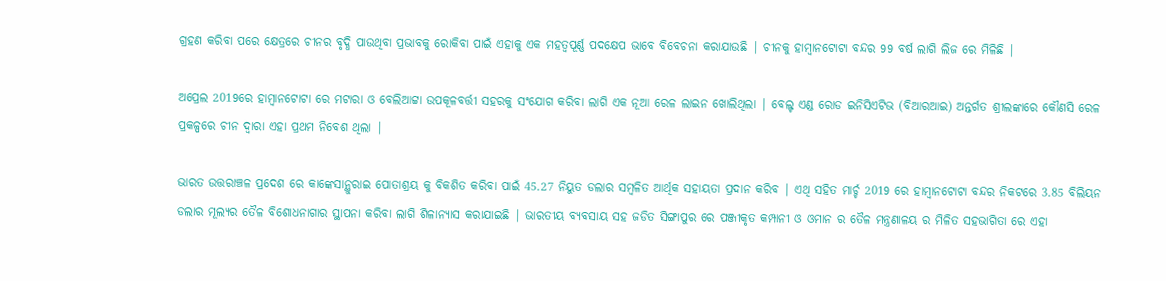ଗ୍ରହଣ କରିବା ପରେ କ୍ଷେତ୍ରରେ ଚୀନର ବୃଦ୍ଧି ପାଉଥିବା ପ୍ରଭାବକୁ ରୋକିବା ପାଇଁ ଏହାକୁ ଏକ ମହତ୍ବପୂର୍ଣ୍ଣ ପଦକ୍ଷେପ ଭାବେ ବିବେଚନା କରାଯାଉଛି | ଚୀନକୁ ହାମ୍ବାନଟୋଟା ବନ୍ଦର 99 ବର୍ଷ ଲାଗି ଲିଜ ରେ ମିଳିଛି |

ଅପ୍ରେଲ 2019ରେ ହାମ୍ବାନଟୋଟା ରେ ମଟାରା ଓ ବେଲିଆଟ୍ଟା ଉପକୂଳବର୍ତ୍ତୀ ସହରକୁ ସଂଯୋଗ କରିବା ଲାଗି ଏକ ନୂଆ ରେଳ ଲାଇନ ଖୋଲିଥିଲା | ବେଲ୍ଟ ଏଣ୍ଡ ରୋଡ ଇନିସିଏଟିଭ (ବିଆରଆଇ) ଅନ୍ତର୍ଗତ ଶ୍ରୀଲଙ୍କାରେ କୌଣସି ରେଳ ପ୍ରକଳ୍ପରେ ଚୀନ ଦ୍ଵାରା ଏହା ପ୍ରଥମ ନିବେଶ ଥିଲା |

ଭାରତ ଉତ୍ତରାଞ୍ଚଳ ପ୍ରଦେଶ ରେ କାଙ୍କେସାନ୍ଥୁରାଇ ପୋତାଶ୍ରୟ କୁ ବିକଶିତ କରିବା ପାଇଁ 45.27 ନିୟୁତ ଡଲାର ସମ୍ବଳିତ ଆର୍ଥିକ ସହାୟତା ପ୍ରଦାନ କରିବ | ଏଥି ସହିତ ମାର୍ଚ୍ଚ 2019 ରେ ହାମ୍ବାନଟୋଟା ବନ୍ଦର ନିକଟରେ 3.85 ବିଲିୟନ ଡଲାର ମୂଲ୍ୟର ତୈଳ ବିଶୋଧନାଗାର ସ୍ଥାପନା କରିବା ଲାଗି ଶିଳାନ୍ୟାସ କରାଯାଇଛି | ଭାରତୀୟ ବ୍ୟବସାୟ ସହ ଜଡିତ ସିଙ୍ଗାପୁର ରେ ପଞ୍ଜୀକୃତ କମ୍ପାନୀ ଓ ଓମାନ ର ତୈଳ ମନ୍ତ୍ରଣାଳୟ ର ମିଳିତ ସହଭାଗିତା ରେ ଏହା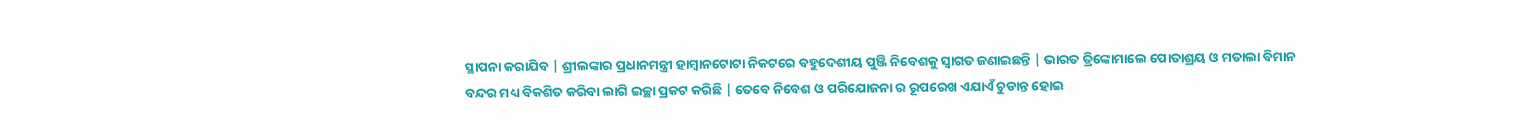ସ୍ଥାପନା କରାଯିବ | ଶ୍ରୀଲଙ୍କାର ପ୍ରଧାନମନ୍ତ୍ରୀ ହାମ୍ବାନଟୋଟା ନିକଟରେ ବହୁଦେଶୀୟ ପୁଞ୍ଜି ନିବେଶକୁ ସ୍ଵାଗତ ଜଣାଇଛନ୍ତି | ଭାରତ ତ୍ରିଙ୍କୋମାଲେ ପୋତାଶ୍ରୟ ଓ ମତାଲା ବିମାନ ବନ୍ଦର ମଧ୍ୟ ବିକଶିତ କରିବା ଲାଗି ଇଚ୍ଛା ପ୍ରକଟ କରିଛି | ତେବେ ନିବେଶ ଓ ପରିଯୋଜନା ର ରୂପରେଖ ଏଯାଏଁ ଚୁଡାନ୍ତ ହୋଇ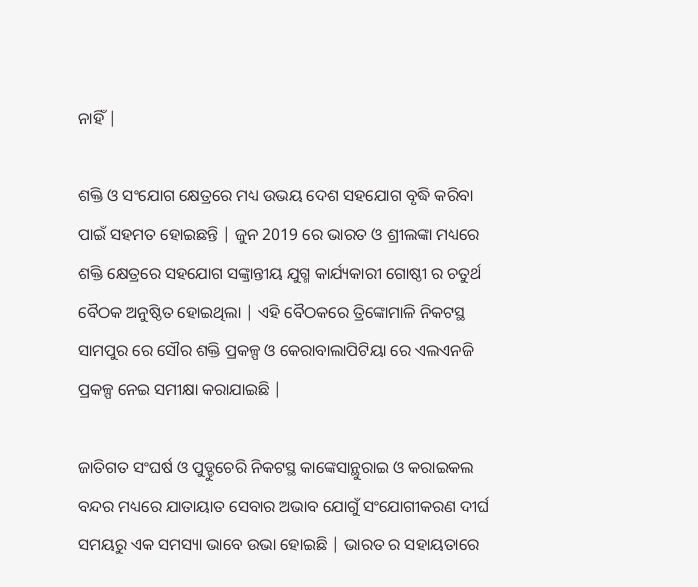ନାହିଁ |

ଶକ୍ତି ଓ ସଂଯୋଗ କ୍ଷେତ୍ରରେ ମଧ୍ୟ ଉଭୟ ଦେଶ ସହଯୋଗ ବୃଦ୍ଧି କରିବା ପାଇଁ ସହମତ ହୋଇଛନ୍ତି | ଜୁନ 2019 ରେ ଭାରତ ଓ ଶ୍ରୀଲଙ୍କା ମଧ୍ୟରେ ଶକ୍ତି କ୍ଷେତ୍ରରେ ସହଯୋଗ ସଙ୍କ୍ରାନ୍ତୀୟ ଯୁଗ୍ମ କାର୍ଯ୍ୟକାରୀ ଗୋଷ୍ଠୀ ର ଚତୁର୍ଥ ବୈଠକ ଅନୁଷ୍ଠିତ ହୋଇଥିଲା | ଏହି ବୈଠକରେ ତ୍ରିଙ୍କୋମାଳି ନିକଟସ୍ଥ ସାମପୁର ରେ ସୌର ଶକ୍ତି ପ୍ରକଳ୍ପ ଓ କେରାବାଲାପିଟିୟା ରେ ଏଲଏନଜି ପ୍ରକଳ୍ପ ନେଇ ସମୀକ୍ଷା କରାଯାଇଛି |

ଜାତିଗତ ସଂଘର୍ଷ ଓ ପୁଡ୍ଡୁଚେରି ନିକଟସ୍ଥ କାଙ୍କେସାନ୍ଥୁରାଇ ଓ କରାଇକଲ ବନ୍ଦର ମଧ୍ୟରେ ଯାତାୟାତ ସେବାର ଅଭାବ ଯୋଗୁଁ ସଂଯୋଗୀକରଣ ଦୀର୍ଘ ସମୟରୁ ଏକ ସମସ୍ୟା ଭାବେ ଉଭା ହୋଇଛି | ଭାରତ ର ସହାୟତାରେ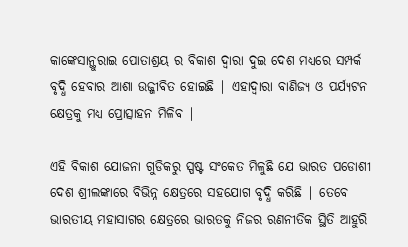କାଙ୍କେସାନ୍ଥୁରାଇ ପୋତାଶ୍ରୟ ର ବିକାଶ ଦ୍ଵାରା ଦୁଇ ଦେଶ ମଧ୍ୟରେ ସମ୍ପର୍କ ବୃଦ୍ଧି ହେବାର ଆଶା ଉଜ୍ଜୀବିତ ହୋଇଛି | ଏହାଦ୍ବାରା ବାଣିଜ୍ୟ ଓ ପର୍ଯ୍ୟଟନ କ୍ଷେତ୍ରକୁ ମଧ୍ୟ ପ୍ରୋତ୍ସାହନ ମିଳିବ |

ଏହି ବିକାଶ ଯୋଜନା ଗୁଡିକରୁ ସ୍ପଷ୍ଟ ସଂକେତ ମିଳୁଛି ଯେ ଭାରତ ପଡୋଶୀ ଦେଶ ଶ୍ରୀଲଙ୍କାରେ ବିଭିନ୍ନ କ୍ଷେତ୍ରରେ ସହଯୋଗ ବୃଦ୍ଧି କରିଛି | ତେବେ ଭାରତୀୟ ମହାସାଗର କ୍ଷେତ୍ରରେ ଭାରତକୁ ନିଜର ରଣନୀତିକ ସ୍ଥିତି ଆହୁରି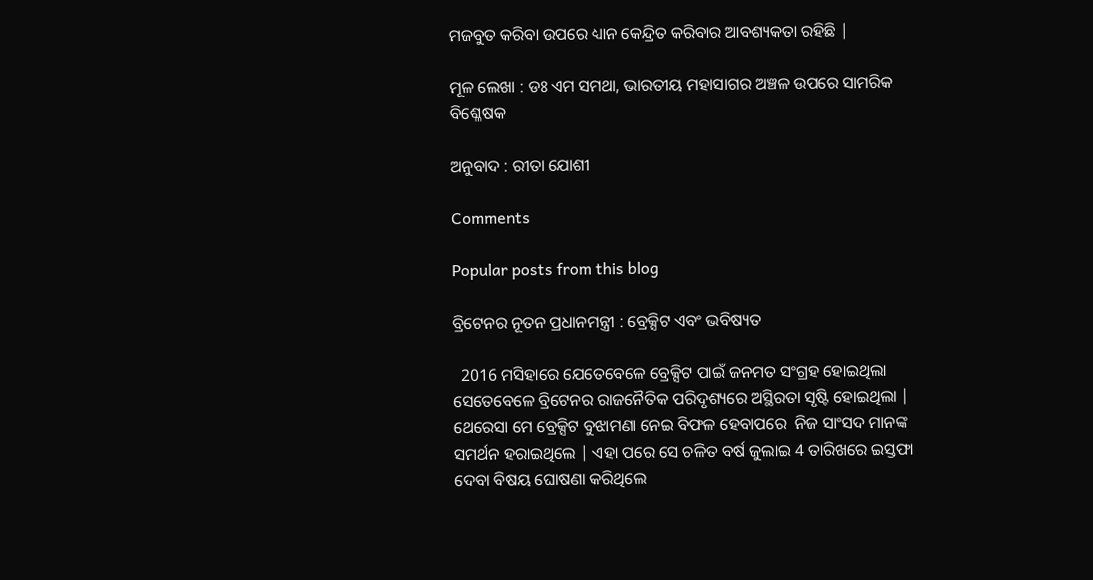ମଜବୁତ କରିବା ଉପରେ ଧ୍ୟାନ କେନ୍ଦ୍ରିତ କରିବାର ଆବଶ୍ୟକତା ରହିଛି |

ମୂଳ ଲେଖା : ଡଃ ଏମ ସମଥା, ଭାରତୀୟ ମହାସାଗର ଅଞ୍ଚଳ ଉପରେ ସାମରିକ ବିଶ୍ଳେଷକ

ଅନୁବାଦ : ରୀତା ଯୋଶୀ

Comments

Popular posts from this blog

ବ୍ରିଟେନର ନୂତନ ପ୍ରଧାନମନ୍ତ୍ରୀ : ବ୍ରେକ୍ସିଟ ଏବଂ ଭବିଷ୍ୟତ

  2016 ମସିହାରେ ଯେତେବେଳେ ବ୍ରେକ୍ସିଟ ପାଇଁ ଜନମତ ସଂଗ୍ରହ ହୋଇଥିଲା ସେତେବେଳେ ବ୍ରିଟେନର ରାଜନୈତିକ ପରିଦୃଶ୍ୟରେ ଅସ୍ଥିରତା ସୃଷ୍ଟି ହୋଇଥିଲା | ଥେରେସା ମେ ବ୍ରେକ୍ସିଟ ବୁଝାମଣା ନେଇ ବିଫଳ ହେବାପରେ  ନିଜ ସାଂସଦ ମାନଙ୍କ ସମର୍ଥନ ହରାଇଥିଲେ | ଏହା ପରେ ସେ ଚଳିତ ବର୍ଷ ଜୁଲାଇ 4 ତାରିଖରେ ଇସ୍ତଫା ଦେବା ବିଷୟ ଘୋଷଣା କରିଥିଲେ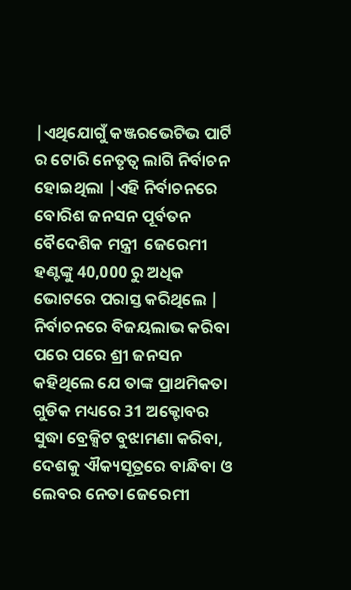|ଏଥିଯୋଗୁଁ କଞ୍ଜରଭେଟିଭ ପାର୍ଟି ର ଟୋରି ନେତୃତ୍ବ ଲାଗି ନିର୍ବାଚନ ହୋଇଥିଲା |ଏହି ନିର୍ବାଚନରେ ବୋରିଶ ଜନସନ ପୂର୍ବତନ ବୈଦେଶିକ ମନ୍ତ୍ରୀ  ଜେରେମୀ ହଣ୍ଟଙ୍କୁ 40,000 ରୁ ଅଧିକ ଭୋଟରେ ପରାସ୍ତ କରିଥିଲେ | ନିର୍ବାଚନରେ ବିଜୟଲାଭ କରିବା ପରେ ପରେ ଶ୍ରୀ ଜନସନ କହିଥିଲେ ଯେ ତାଙ୍କ ପ୍ରାଥମିକତା ଗୁଡିକ ମଧ୍ୟରେ 31 ଅକ୍ଟୋବର ସୁଦ୍ଧା ବ୍ରେକ୍ସିଟ ବୁଝାମଣା କରିବା, ଦେଶକୁ ଐକ୍ୟସୂତ୍ରରେ ବାନ୍ଧିବା ଓ ଲେବର ନେତା ଜେରେମୀ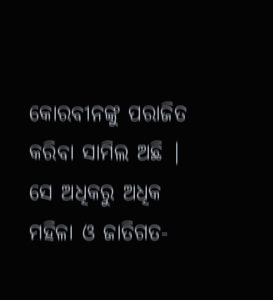କୋରବୀନଙ୍କୁ ପରାଜିତ କରିବା ସାମିଲ ଅଛି | ସେ ଅଧିକରୁ ଅଧିକ ମହିଳା ଓ ଜାତିଗତ-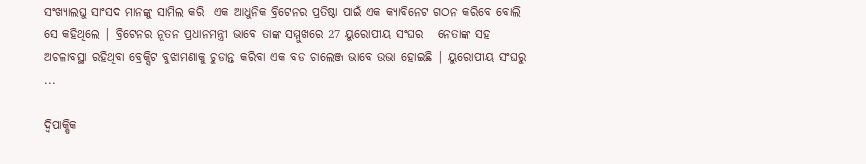ସଂଖ୍ୟାଲଘୁ ସାଂସଦ ମାନଙ୍କୁ ସାମିଲ କରି  ଏକ ଆଧୁନିକ ବ୍ରିଟେନର ପ୍ରତିଷ୍ଠା ପାଇଁ ଏକ କ୍ୟାବିନେଟ ଗଠନ କରିବେ ବୋଲି ସେ କହିଥିଲେ | ବ୍ରିଟେନର ନୂତନ ପ୍ରଧାନମନ୍ତ୍ରୀ ଭାବେ ତାଙ୍କ ସମ୍ମୁଖରେ 27 ୟୁରୋପୀୟ ସଂଘର   ନେତାଙ୍କ ସହ ଅଚଳାବସ୍ଥା ରହିଥିବା ବ୍ରେକ୍ସିଟ ବୁଝାମଣାକୁ ଚୁଡାନ୍ତ କରିବା ଏକ ବଡ ଚାଲେଞ୍ଜ ଭାବେ ଉଭା ହୋଇଛି | ୟୁରୋପୀୟ ସଂଘରୁ ...

ଦ୍ୱିପାକ୍ଷିକ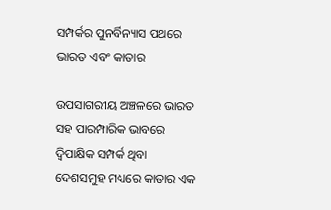ସମ୍ପର୍କର ପୁନର୍ବିନ୍ୟାସ ପଥରେ ଭାରତ ଏବଂ କାତାର

ଉପସାଗରୀୟ ଅଞ୍ଚଳରେ ଭାରତ ସହ ପାରମ୍ପାରିକ ଭାବରେ ଦ୍ୱିପାକ୍ଷିକ ସମ୍ପର୍କ ଥିବା ଦେଶସମୁହ ମଧ୍ୟରେ କାତାର ଏକ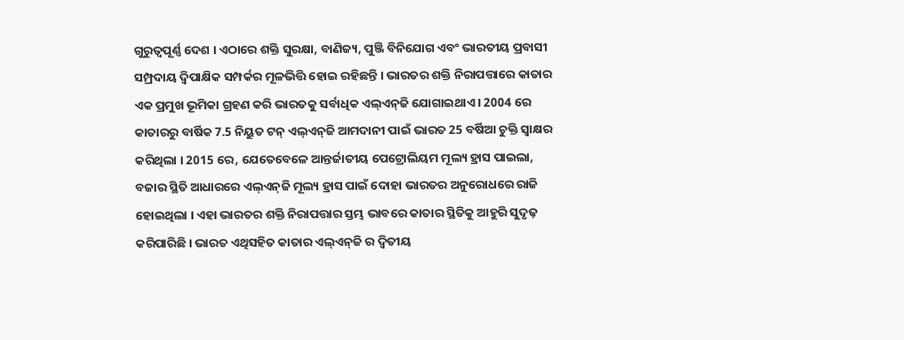ଗୁରୁତ୍ୱପୂର୍ଣ୍ଣ ଦେଶ । ଏଠାରେ ଶକ୍ତି ସୁରକ୍ଷା, ବାଣିଜ୍ୟ, ପୁଞ୍ଜି ବିନିଯୋଗ ଏବଂ ଭାରତୀୟ ପ୍ରବାସୀ ସମ୍ପ୍ରଦାୟ ଦ୍ୱିପାକ୍ଷିକ ସମ୍ପର୍କର ମୂଳଭିତ୍ତି ହୋଇ ରହିଛନ୍ତି । ଭାରତର ଶକ୍ତି ନିରାପତ୍ତାରେ କାତାର ଏକ ପ୍ରମୁଖ ଭୂମିକା ଗ୍ରହଣ କରି ଭାରତକୁ ସର୍ବାଧିକ ଏଲ୍‌ଏନ୍‌ଜି ଯୋଗାଇଥାଏ । 2004 ରେ କାତାରରୁ ବାର୍ଷିକ 7.5 ନିୟୁତ ଟନ୍ ଏଲ୍‌ଏନ୍‌ଜି ଆମଦାନୀ ପାଇଁ ଭାରତ 25 ବର୍ଷିଆ ଚୁକ୍ତି ସ୍ୱାକ୍ଷର କରିଥିଲା । 2015 ରେ, ଯେତେବେଳେ ଆନ୍ତର୍ଜାତୀୟ ପେଟ୍ରୋଲିୟମ ମୂଲ୍ୟ ହ୍ରାସ ପାଇଲା, ବଜାର ସ୍ଥିତି ଆଧାରରେ ଏଲ୍‌ଏନ୍‌ଜି ମୂଲ୍ୟ ହ୍ରାସ ପାଇଁ ଦୋହା ଭାରତର ଅନୁରୋଧରେ ରାଜି ହୋଇଥିଲା । ଏହା ଭାରତର ଶକ୍ତି ନିରାପତ୍ତାର ସ୍ତମ୍ଭ ଭାବରେ କାତାର ସ୍ଥିତିକୁ ଆହୁରି ସୁଦୃଢ଼ କରିପାରିଛି । ଭାରତ ଏଥିସହିତ କାତାର ଏଲ୍‌ଏନ୍‌ଜି ର ଦ୍ୱିତୀୟ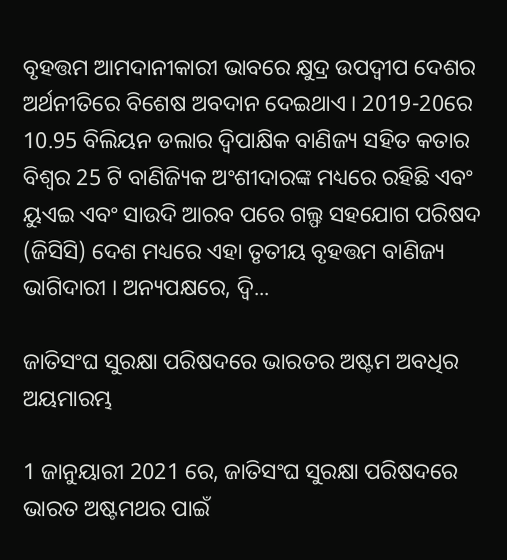ବୃହତ୍ତମ ଆମଦାନୀକାରୀ ଭାବରେ କ୍ଷୁଦ୍ର ଉପଦ୍ୱୀପ ଦେଶର ଅର୍ଥନୀତିରେ ବିଶେଷ ଅବଦାନ ଦେଇଥାଏ । 2019-20ରେ 10.95 ବିଲିୟନ ଡଲାର ଦ୍ୱିପାକ୍ଷିକ ବାଣିଜ୍ୟ ସହିତ କତାର ବିଶ୍ୱର 25 ଟି ବାଣିଜ୍ୟିକ ଅଂଶୀଦାରଙ୍କ ମଧ୍ୟରେ ରହିଛି ଏବଂ ୟୁଏଇ ଏବଂ ସାଉଦି ଆରବ ପରେ ଗଲ୍ଫ ସହଯୋଗ ପରିଷଦ (ଜିସିସି) ଦେଶ ମଧ୍ୟରେ ଏହା ତୃତୀୟ ବୃହତ୍ତମ ବାଣିଜ୍ୟ ଭାଗିଦାରୀ । ଅନ୍ୟପକ୍ଷରେ, ଦ୍ୱି...

ଜାତିସଂଘ ସୁରକ୍ଷା ପରିଷଦରେ ଭାରତର ଅଷ୍ଟମ ଅବଧିର ଅୟମାରମ୍ଭ

1 ଜାନୁୟାରୀ 2021 ରେ, ଜାତିସଂଘ ସୁରକ୍ଷା ପରିଷଦରେ ଭାରତ ଅଷ୍ଟମଥର ପାଇଁ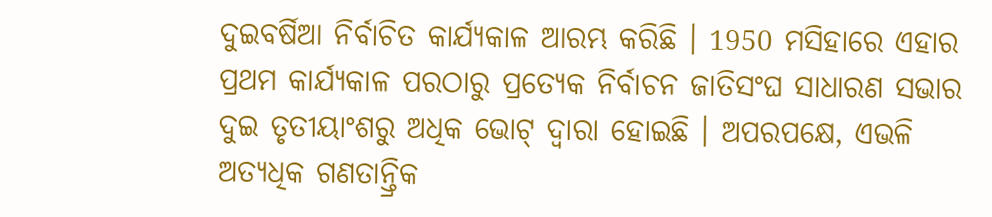ଦୁଇବର୍ଷିଆ ନିର୍ବାଚିତ କାର୍ଯ୍ୟକାଳ ଆରମ୍ଭ କରିଛି । 1950 ମସିହାରେ ଏହାର ପ୍ରଥମ କାର୍ଯ୍ୟକାଳ ପରଠାରୁ ପ୍ରତ୍ୟେକ ନିର୍ବାଚନ ଜାତିସଂଘ ସାଧାରଣ ସଭାର ଦୁଇ ତୃତୀୟାଂଶରୁ ଅଧିକ ଭୋଟ୍ ଦ୍ବାରା ହୋଇଛି । ଅପରପକ୍ଷେ, ଏଭଳି ଅତ୍ୟଧିକ ଗଣତାନ୍ତ୍ରିକ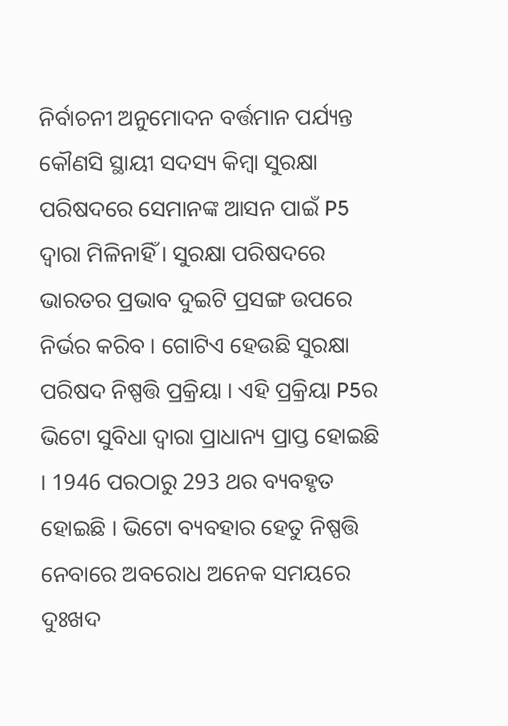ନିର୍ବାଚନୀ ଅନୁମୋଦନ ବର୍ତ୍ତମାନ ପର୍ଯ୍ୟନ୍ତ କୌଣସି ସ୍ଥାୟୀ ସଦସ୍ୟ କିମ୍ବା ସୁରକ୍ଷା ପରିଷଦରେ ସେମାନଙ୍କ ଆସନ ପାଇଁ P5 ଦ୍ୱାରା ମିଳିନାହିଁ । ସୁରକ୍ଷା ପରିଷଦରେ ଭାରତର ପ୍ରଭାବ ଦୁଇଟି ପ୍ରସଙ୍ଗ ଉପରେ ନିର୍ଭର କରିବ । ଗୋଟିଏ ହେଉଛି ସୁରକ୍ଷା ପରିଷଦ ନିଷ୍ପତ୍ତି ପ୍ରକ୍ରିୟା । ଏହି ପ୍ରକ୍ରିୟା P5ର ଭିଟୋ ସୁବିଧା ଦ୍ୱାରା ପ୍ରାଧାନ୍ୟ ପ୍ରାପ୍ତ ହୋଇଛି । 1946 ପରଠାରୁ 293 ଥର ବ୍ୟବହୃତ ହୋଇଛି । ଭିଟୋ ବ୍ୟବହାର ହେତୁ ନିଷ୍ପତ୍ତି ନେବାରେ ଅବରୋଧ ଅନେକ ସମୟରେ ଦୁଃଖଦ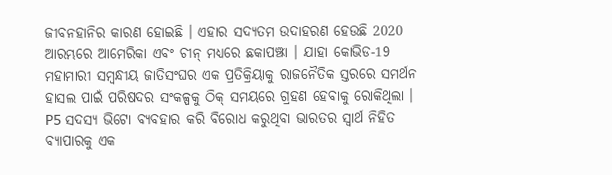ଜୀବନହାନିର କାରଣ ହୋଇଛି । ଏହାର ସଦ୍ୟତମ ଉଦାହରଣ ହେଉଛି 2020 ଆରମ୍ଭରେ ଆମେରିକା ଏବଂ ଚୀନ୍ ମଧ୍ୟରେ ଛକାପଞ୍ଝା । ଯାହା କୋଭିଡ-19 ମହାମାରୀ ସମ୍ବନ୍ଧୀୟ ଜାତିସଂଘର ଏକ ପ୍ରତିକ୍ରିୟାକୁ ରାଜନୈତିକ ସ୍ତରରେ ସମର୍ଥନ ହାସଲ ପାଇଁ ପରିଷଦର ସଂକଳ୍ପକୁ ଠିକ୍ ସମୟରେ ଗ୍ରହଣ ହେବାକୁ ରୋକିଥିଲା । P5 ସଦସ୍ୟ ଭିଟୋ ବ୍ୟବହାର କରି ବିରୋଧ କରୁଥିବା ଭାରତର ସ୍ବାର୍ଥ ନିହିତ ବ୍ୟାପାରକୁ ଏକ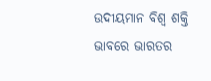ଉଦୀୟମାନ ବିଶ୍ୱ ଶକ୍ତି ଭାବରେ ଭାରତର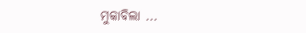ମୁକାବିଲା ...